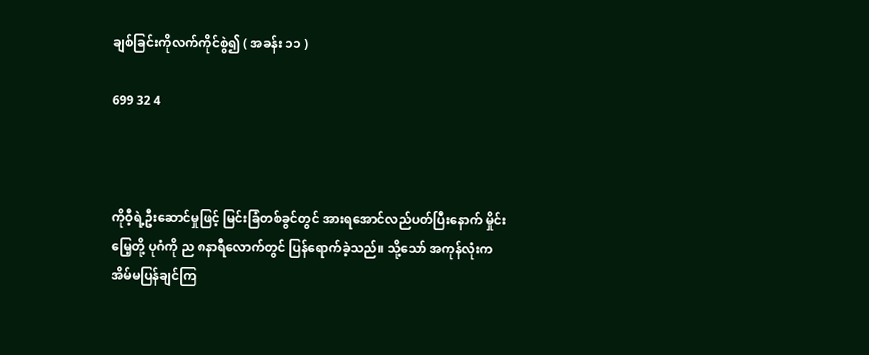ချစ်ခြင်းကိုလက်ကိုင်စွဲ၍ ( အခန်း ၁၁ )

699 32 4



ကိုဝီ့ရဲ့ဦးဆောင်မှုဖြင့် မြင်းခြံတစ်ခွင်‌တွင် အားရအောင်လည်ပတ်ပြီးနောက် မှိုင်းမြေ့တို့ ပုဂံကို ည ၈နာရီလောက်တွင် ပြန်ရောက်ခဲ့သည်။ သို့သော် အကုန်လုံးက အိမ်မပြန်ချင်ကြ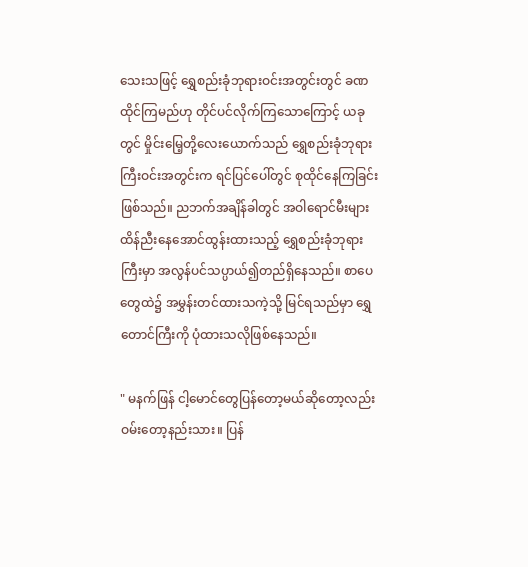သေးသဖြင့် ရွှေစည်းခုံဘုရားဝင်းအတွင်းတွင် ခဏထိုင်ကြမည်ဟု တိုင်ပင်လိုက်ကြသောကြောင့် ယခုတွင် မှိုင်းမြေ့တို့လေးယောက်သည် ရွှေစည်းခုံဘုရားကြီးဝင်းအတွင်းက ရင်ပြင်ပေါ်တွင် စုထိုင်နေကြခြင်းဖြစ်သည်။ ညဘက်အချိန်ခါတွင် အဝါရောင်မီးများထိန်ညီးနေအောင်ထွန်းထားသည့် ရွှေစည်းခုံဘုရားကြီးမှာ အလွန်ပင်သပ္ပာယ်၍တည်ရှိနေသည်။ စာပေတွေထဲ၌ အမွှန်းတင်ထားသကဲ့သို့ ‌မြင်ရသည်မှာ ရွှေတောင်ကြီးကို ပုံထားသလိုဖြစ်နေသည်။

" မနက်ဖြန် ငါ့မောင်တွေပြန်တော့မယ်ဆိုတော့လည်း ဝမ်းတော့နည်းသား။ ပြန်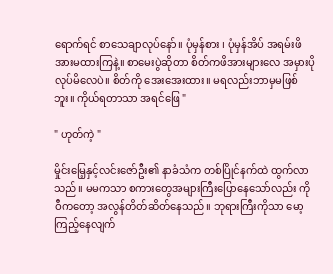ရောက်ရင် စာသေချာလုပ်နော်။ ပုံမှန်စား ၊ ပုံမှန်အိပ် အရမ်းဖိအားမထားကြနဲ့။ စာမေးပွဲဆိုတာ စိတ်ကဖိအားများလေ အမှားပိုလုပ်မိလေပဲ။ စိတ်ကို အေးအေးထား။ မရလည်းဘာမှမဖြစ်ဘူး။ ကိုယ်ရတာသာ အရင်ဖြေ "

" ဟုတ်ကဲ့ "

မှိုင်းမြေ့နှင့်လင်းဇော်ဦး၏ နာခံသံက တစ်ပြိုင်နက်ထဲ ထွက်လာသည်။ မမကသာ စကားတွေအများကြီးပြောနေသော်လည်း ကိုဝီကတော့ အလွန်တိတ်ဆိတ်နေသည်။ ဘုရားကြီးကိုသာ မော့ကြည့်နေလျက်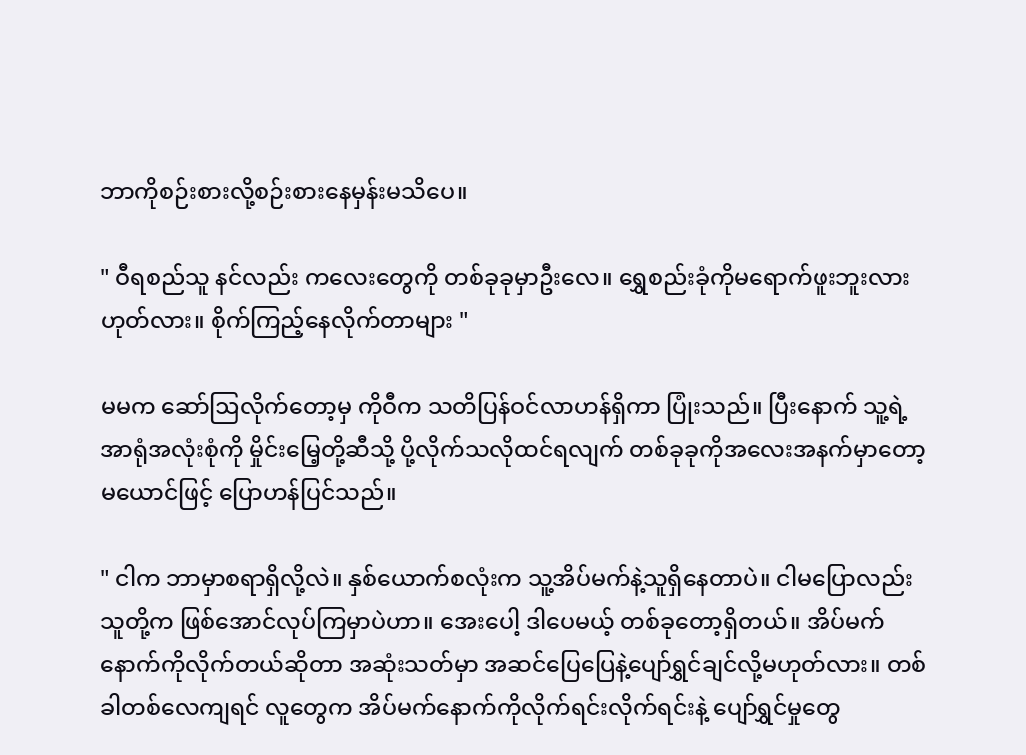ဘာကိုစဉ်းစားလို့စဉ်းစားနေမှန်းမသိပေ။

" ဝီရစည်သူ နင်လည်း ကလေးတွေကို တစ်ခုခုမှာဦးလေ။ ရွှေစည်းခုံကိုမရောက်ဖူးဘူးလား ဟုတ်လား။ စိုက်ကြည့်နေလိုက်တာများ "

မမက ဆော်ဩလိုက်တော့မှ ကိုဝီက သတိပြန်ဝင်လာဟန်ရှိကာ ပြုံးသည်။ ပြီးနောက် သူ့ရဲ့ အာရုံအလုံးစုံကို မှိုင်းမြေ့တို့ဆီသို့ ပို့လိုက်သလိုထင်ရလျက် တစ်ခုခုကိုအလေးအနက်မှာတော့မယောင်ဖြင့် ပြောဟန်ပြင်သည်။

" ငါက ဘာမှာစရာရှိလို့လဲ။ နှစ်ယောက်စလုံးက သူ့အိပ်မက်နဲ့သူရှိနေတာပဲ။ ငါမပြောလည်း သူတို့က ဖြစ်အောင်လုပ်ကြမှာပဲဟာ။ အေးပေါ့ ဒါပေမယ့် တစ်ခုတော့ရှိတယ်။ အိပ်မက်နောက်ကိုလိုက်တယ်ဆိုတာ အဆုံးသတ်မှာ အဆင်ပြေပြေနဲ့ပျော်ရွှင်ချင်လို့မဟုတ်လား။ တစ်ခါတစ်လေကျရင် ‌လူတွေက အိပ်မက်နောက်ကိုလိုက်ရင်းလိုက်ရင်းနဲ့ ပျော်ရွှင်မှုတွေ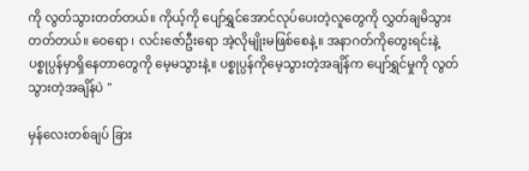ကို လွတ်သွားတတ်တယ်။ ကိုယ့်ကို ပျော်ရွှင်အောင်လုပ်ပေးတဲ့လူတွေကို လွှတ်ချမိသွားတတ်တယ်။ ဝေရော ၊ လင်းဇော်ဦးရော အဲ့လိုမျိုးမဖြစ်စေနဲ့။ အနာဂတ်ကိုတွေးရင်းနဲ့ ပစ္စုပ္ပန်မှာရှိနေတာတွေကို မေ့မသွားနဲ့။ ပစ္စုပ္ပန်ကိုမေ့သွားတဲ့အချိန်က ပျော်ရွှင်မှုကို လွတ်သွားတဲ့အချိန်ပဲ "

မှန်လေးတစ်ချပ် ခြား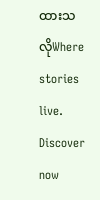ထားသလိုWhere stories live. Discover now